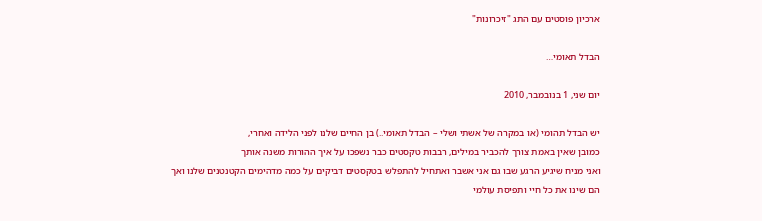ארכיון פוסטים עם התג "זיכרונות"

הבדל תאומי…

יום שני, 1 בנובמבר, 2010

יש הבדל תהומי (או במקרה של אשתי ושלי – הבדל תאומי..) בן החיים שלנו לפני הלידה ואחרי,
כמובן שאין באמת צורך להכביר במילים, רבבות טקסטים כבר נשפכו על איך ההורות משנה אותך
ואני מניח שיגיע הרגע שבו גם אני אשבר ואתחיל להתפלש בטקסטים דביקים על כמה מדהימים הקטנטנים שלנו ואך הם שינו את כל חיי ותפיסת עולמי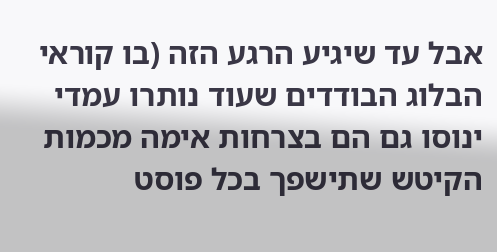אבל עד שיגיע הרגע הזה (בו קוראי הבלוג הבודדים שעוד נותרו עמדי ינוסו גם הם בצרחות אימה מכמות הקיטש שתישפך בכל פוסט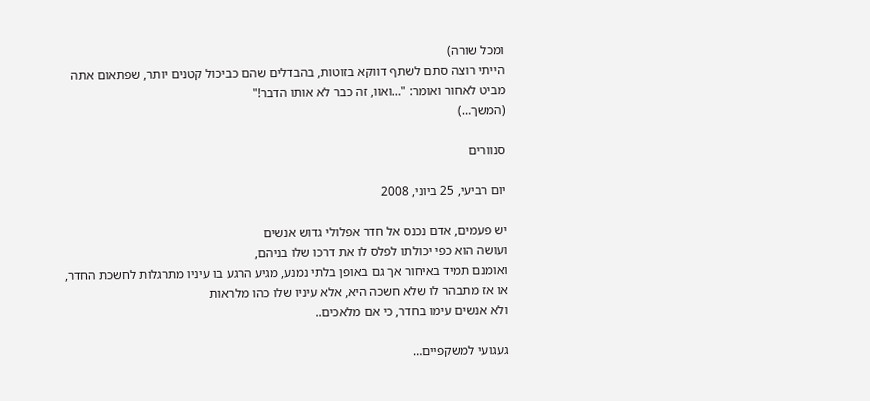ומכל שורה)
הייתי רוצה סתם לשתף דווקא בזוטות, בהבדלים שהם כביכול קטנים יותר, שפתאום אתה מביט לאחור ואומר: "…ואוו, זה כבר לא אותו הדבר!"
(המשך…)

סנוורים

יום רביעי, 25 ביוני, 2008

יש פעמים, אדם נכנס אל חדר אפלולי גדוש אנשים
ועושה הוא כפי יכולתו לפלס לו את דרכו שלו בניהם,
ואומנם תמיד באיחור אך גם באופן בלתי נמנע, מגיע הרגע בו עיניו מתרגלות לחשכת החדר,
או אז מתבהר לו שלא חשכה היא, אלא עיניו שלו כהו מלראות
ולא אנשים עימו בחדר, כי אם מלאכים..

געגועי למשקפיים…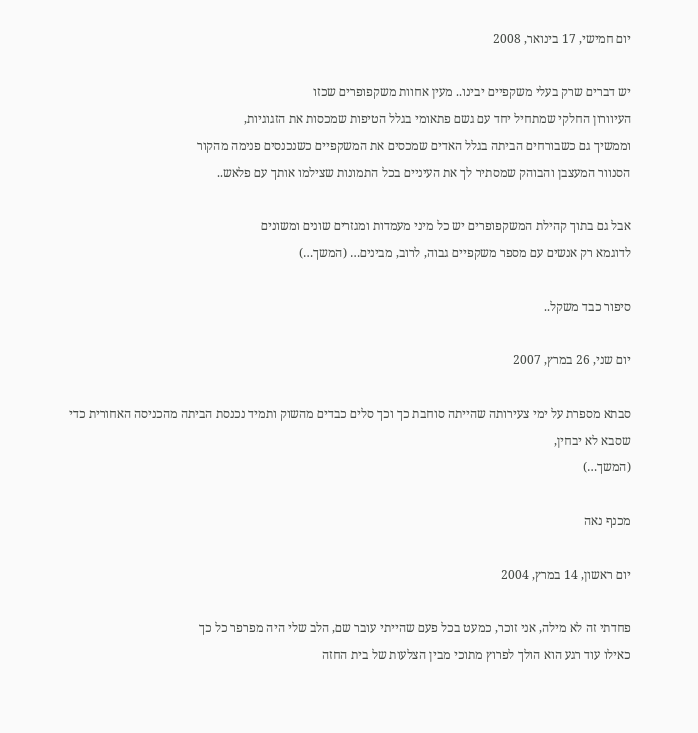יום חמישי, 17 בינואר, 2008

יש דברים שרק בעלי משקפיים יבינו.. מעין אחוות משקפופרים שכזו
העיוורון החלקי שמתחיל יחד עם גשם פתאומי בגלל הטיפות שמכסות את הזגוגיות,
וממשיך גם כשבורחים הביתה בגלל האדים שמכסים את המשקפיים כשנכנסים פנימה מהקור
הסנוור המעצבן והבוהק שמסתיר לך את העיניים בכל התמונות שצילמו אותך עם פלאש..

אבל גם בתוך קהילת המשקפופרים יש כל מיני מעמדות ומגזרים שונים ומשונים
לדוגמא רק אנשים עם מספר משקפיים גבוה, לרוב, מבינים… (המשך…)

סיפור כבד משקל..

יום שני, 26 במרץ, 2007

סבתא מספרת על ימי צעירותה שהייתה סוחבת כך וכך סלים כבדים מהשוק ותמיד נכנסת הביתה מהכניסה האחורית כדי שסבא לא יבחין,
(המשך…)

מכנף נאה

יום ראשון, 14 במרץ, 2004

פחדתי זה לא מילה, אני זוכר, כמעט בכל פעם שהייתי עובר שם, הלב שלי היה מפרפר כל כך
כאילו עוד רגע הוא הולך לפרוץ מתוכי מבין הצלעות של בית החזה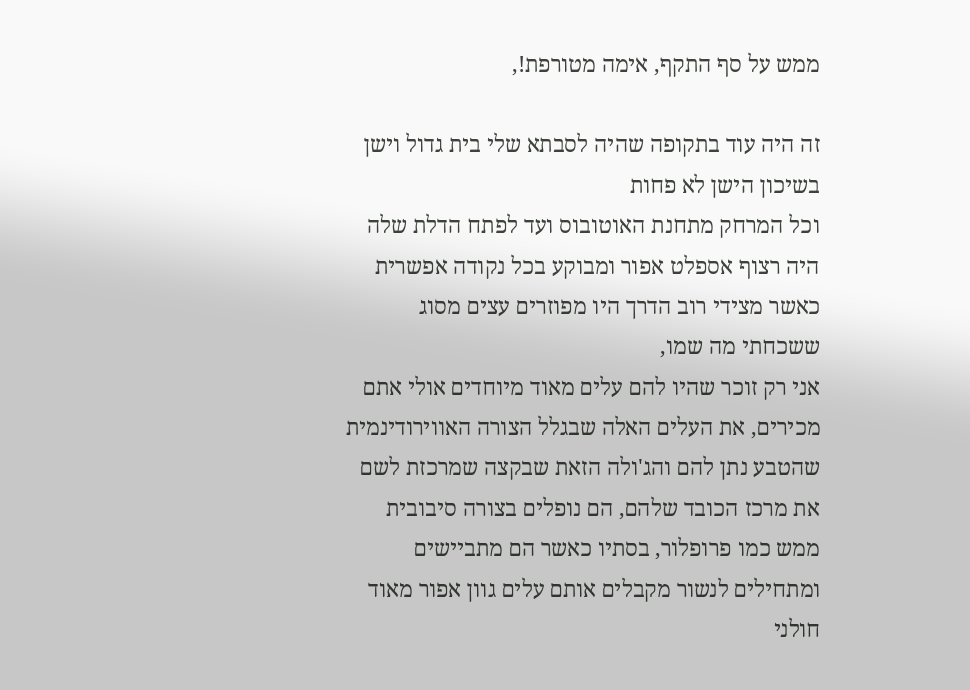ממש על סף התקף, אימה מטורפת!,

זה היה עוד בתקופה שהיה לסבתא שלי בית גדול וישן בשיכון הישן לא פחות
וכל המרחק מתחנת האוטובוס ועד לפתח הדלת שלה היה רצוף אספלט אפור ומבוקע בכל נקודה אפשרית
כאשר מצידי רוב הדרך היו מפוזרים עצים מסוג ששכחתי מה שמו,
אני רק זוכר שהיו להם עלים מאוד מיוחדים אולי אתם מכירים, את העלים האלה שבגלל הצורה האווירודינמית שהטבע נתן להם והג'ולה הזאת שבקצה שמרכזת לשם את מרכז הכובד שלהם, הם נופלים בצורה סיבובית ממש כמו פרופלור, בסתיו כאשר הם מתביישים ומתחילים לנשור מקבלים אותם עלים גוון אפור מאוד חולני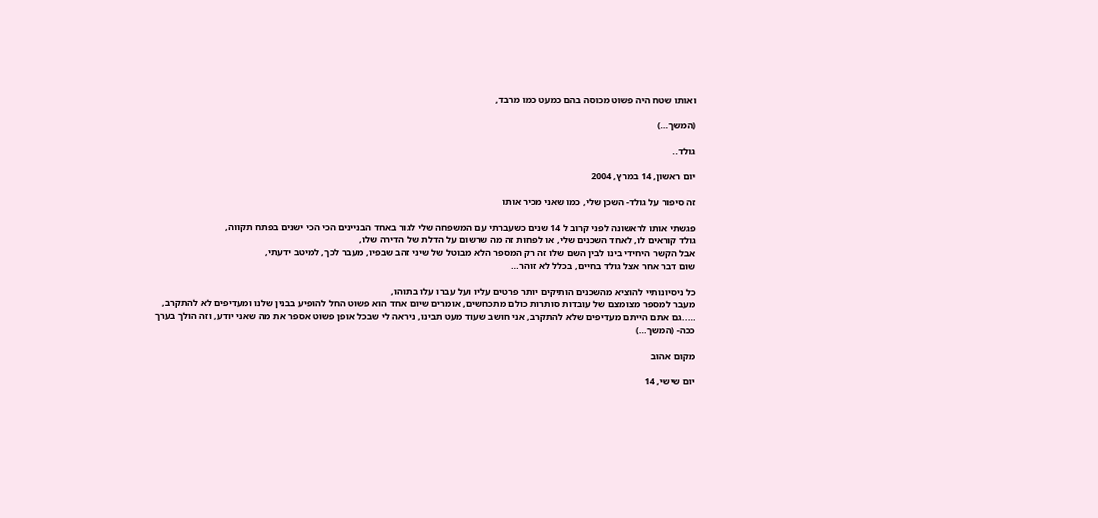ואותו שטח היה פשוט מכוסה בהם כמעט כמו מרבד,

(המשך…)

גולד..

יום ראשון, 14 במרץ, 2004

זה סיפור על גולד- השכן שלי, כמו שאני מכיר אותו

פגשתי אותו לראשונה לפני קרוב ל 14 שנים כשעברתי עם המשפחה שלי לגור באחד הבניינים הכי הכי ישנים בפתח תקווה,
גולד קוראים לו, לאחד השכנים שלי, או לפחות זה מה שרשום על הדלת של הדירה שלו,
אבל הקשר היחידי בינו לבין השם שלו זה רק המספר הלא מבוטל של שיני זהב שבפיו, מעבר לכך, למיטב ידעתי,
שום דבר אחר אצל גולד בחיים, בכלל לא זוהר…

כל ניסיונותיי להוציא מהשכנים הותיקים יותר פרטים עליו ועל עברו עלו בתוהו,
מעבר למספר מצומצם של עובדות סותרות כולם מתכחשים, אומרים שיום אחד הוא פשוט החל להופיע בבנין שלנו ומעדיפים לא להתקרב,
…..גם אתם הייתם מעדיפים שלא להתקרב, אני חושב שעוד מעט תבינו, ניראה לי שבכל אופן פשוט אספר את מה שאני יודע, וזה הולך בערך ככה- (המשך…)

מקום אהוב

יום שישי, 14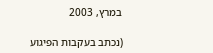במרץ, 2003

(נכתב בעקבות הפיגוע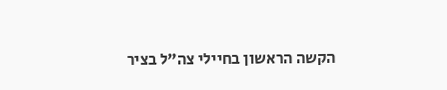הקשה הראשון בחיילי צה"ל בציר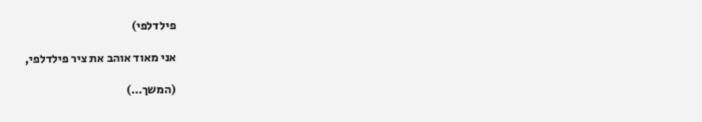פילדלפי)

אני מאוד אוהב את ציר פילדלפי,

(המשך…)